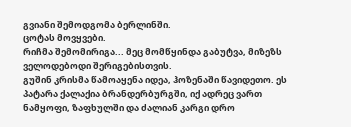გვიანი შემოდგომა ბერლინში.
ცოტას მოვყვები.
რიჩმა შემომირიგა... მეც მომწყინდა გაბუტვა, მიზეზს ველოდებოდი შერიგებისთვის.
გუშინ კრისმა წამოაყენა იდეა, ჰოზენაში წავიდეთო. ეს პატარა ქალაქია ბრანდერბურგში, იქ ადრეც ვართ ნამყოფი, ზაფხულში და ძალიან კარგი დრო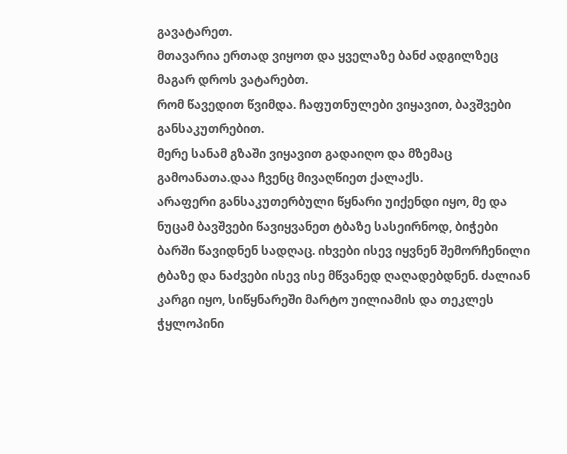გავატარეთ.
მთავარია ერთად ვიყოთ და ყველაზე ბანძ ადგილზეც მაგარ დროს ვატარებთ.
რომ წავედით წვიმდა. ჩაფუთნულები ვიყავით, ბავშვები განსაკუთრებით.
მერე სანამ გზაში ვიყავით გადაიღო და მზემაც გამოანათა.დაა ჩვენც მივაღწიეთ ქალაქს.
არაფერი განსაკუთერბული წყნარი უიქენდი იყო, მე და ნუცამ ბავშვები წავიყვანეთ ტბაზე სასეირნოდ, ბიჭები ბარში წავიდნენ სადღაც. იხვები ისევ იყვნენ შემორჩენილი ტბაზე და ნაძვები ისევ ისე მწვანედ ღაღადებდნენ. ძალიან კარგი იყო, სიწყნარეში მარტო უილიამის და თეკლეს ჭყლოპინი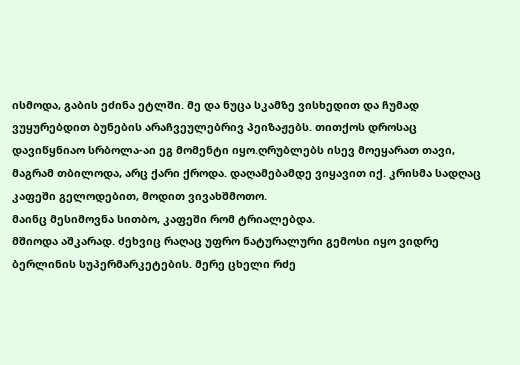ისმოდა, გაბის ეძინა ეტლში. მე და ნუცა სკამზე ვისხედით და ჩუმად ვუყურებდით ბუნების არაჩვეულებრივ პეიზაჟებს. თითქოს დროსაც დავიწყნიაო სრბოლა-აი ეგ მომენტი იყო.ღრუბლებს ისევ მოეყარათ თავი, მაგრამ თბილოდა, არც ქარი ქროდა. დაღამებამდე ვიყავით იქ. კრისმა სადღაც კაფეში გელოდებით, მოდით ვივახშმოთო.
მაინც მესიმოვნა სითბო, კაფეში რომ ტრიალებდა.
მშიოდა აშკარად. ძეხვიც რაღაც უფრო ნატურალური გემოსი იყო ვიდრე ბერლინის სუპერმარკეტების. მერე ცხელი რძე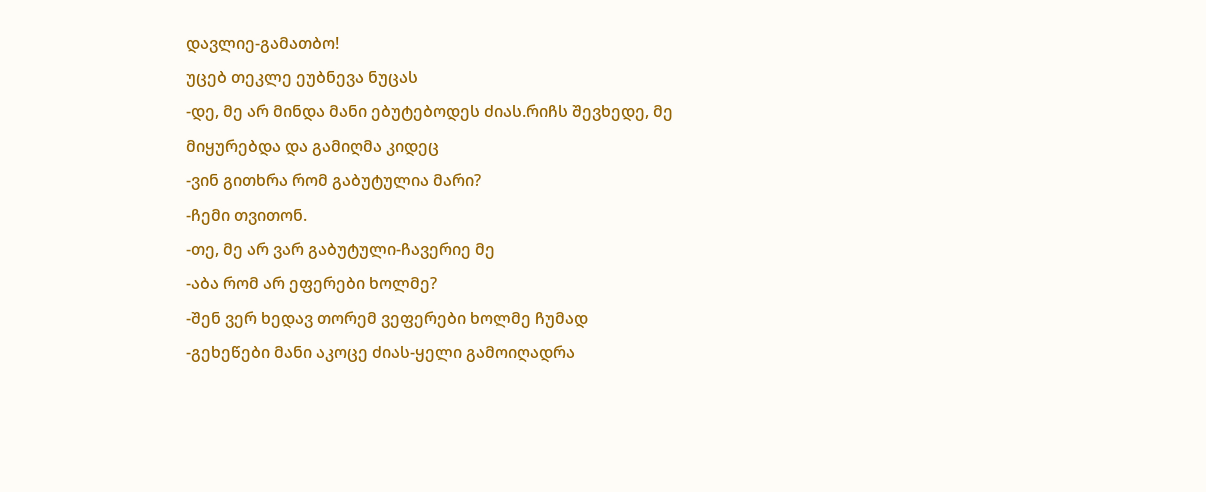დავლიე-გამათბო!
უცებ თეკლე ეუბნევა ნუცას
-დე, მე არ მინდა მანი ებუტებოდეს ძიას.რიჩს შევხედე, მე მიყურებდა და გამიღმა კიდეც
-ვინ გითხრა რომ გაბუტულია მარი?
-ჩემი თვითონ.
-თე, მე არ ვარ გაბუტული-ჩავერიე მე
-აბა რომ არ ეფერები ხოლმე?
-შენ ვერ ხედავ თორემ ვეფერები ხოლმე ჩუმად
-გეხეწები მანი აკოცე ძიას-ყელი გამოიღადრა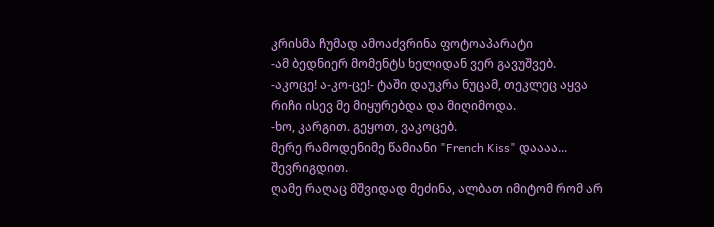კრისმა ჩუმად ამოაძვრინა ფოტოაპარატი
-ამ ბედნიერ მომენტს ხელიდან ვერ გავუშვებ.
-აკოცე! ა-კო-ცე!- ტაში დაუკრა ნუცამ, თეკლეც აყვა
რიჩი ისევ მე მიყურებდა და მიღიმოდა.
-ხო, კარგით. გეყოთ, ვაკოცებ.
მერე რამოდენიმე წამიანი "French Kiss" დაააა... შევრიგდით.
ღამე რაღაც მშვიდად მეძინა, ალბათ იმიტომ რომ არ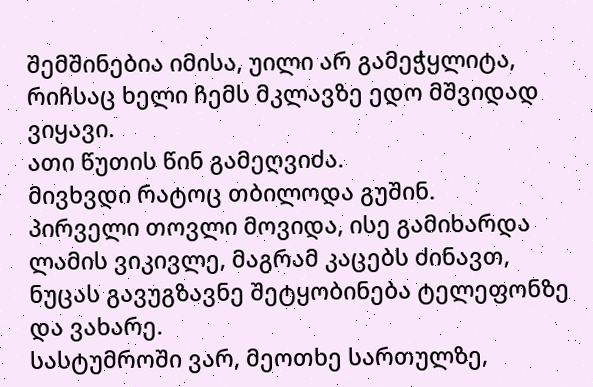შემშინებია იმისა, უილი არ გამეჭყლიტა, რიჩსაც ხელი ჩემს მკლავზე ედო მშვიდად ვიყავი.
ათი წუთის წინ გამეღვიძა.
მივხვდი რატოც თბილოდა გუშინ.
პირველი თოვლი მოვიდა, ისე გამიხარდა ლამის ვიკივლე, მაგრამ კაცებს ძინავთ, ნუცას გავუგზავნე შეტყობინება ტელეფონზე და ვახარე.
სასტუმროში ვარ, მეოთხე სართულზე,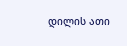დილის ათი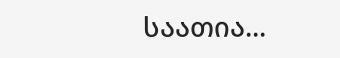საათია...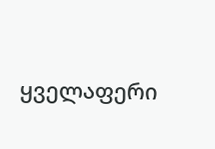ყველაფერი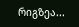რიგზეა...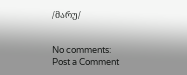/მარუ/


No comments:
Post a Comment